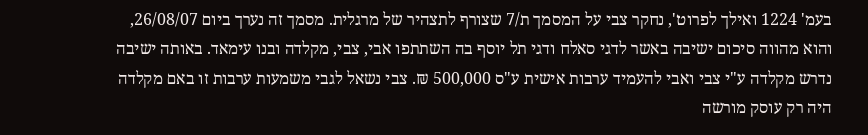בעמ' 1224 ואילך לפרוט', נחקר צבי על המסמך ת/7 שצורף לתצהיר של מרגלית. מסמך זה נערך ביום 26/08/07, והוא מהווה סיכום ישיבה באשר לדגי סאלח ודגי תל יוסף בה השתתפו אבי, צבי, מקלדה ובנו עימאד. באותה ישיבה נדרש מקלדה ע"י צבי ואבי להעמיד ערבות אישית ע"ס 500,000 ₪. צבי נשאל לגבי משמעות ערבות זו באם מקלדה היה רק עוסק מורשה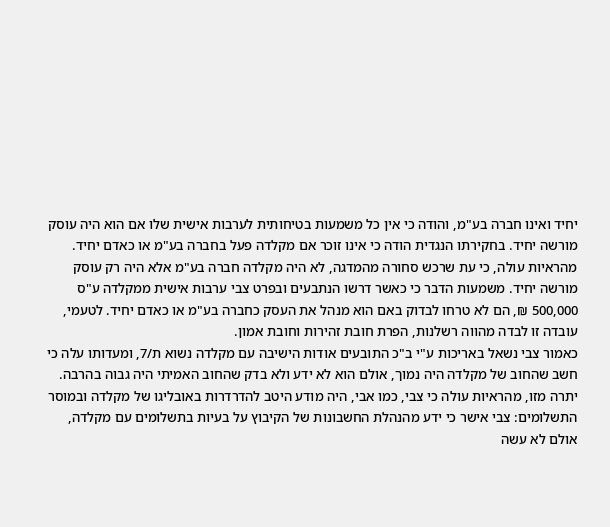יחיד ואינו חברה בע"מ, והודה כי אין כל משמעות בטיחותית לערבות אישית שלו אם הוא היה עוסק מורשה יחיד. בחקירתו הנגדית הודה כי אינו זוכר אם מקלדה פעל בחברה בע"מ או כאדם יחיד.
מהראיות עולה, כי עת שרכש סחורה מהמדגה, לא היה מקלדה חברה בע"מ אלא היה רק עוסק מורשה יחיד. משמעות הדבר כי כאשר דרשו הנתבעים ובפרט צבי ערבות אישית ממקלדה ע"ס 500,000 ₪, הם לא טרחו לבדוק באם הוא מנהל את העסק כחברה בע"מ או כאדם יחיד. לטעמי, עובדה זו לבדה מהווה רשלנות, הפרת חובת זהירות וחובת אמון.
כאמור צבי נשאל באריכות ע"י ב"כ התובעים אודות הישיבה עם מקלדה נשוא ת/7, ומעדותו עלה כי חשב שהחוב של מקלדה היה נמוך, אולם הוא לא ידע ולא בדק שהחוב האמיתי היה גבוה בהרבה.
יתרה מזו, מהראיות עולה כי צבי, כמו אבי, היה מודע היטב להדרדרות באובליגו של מקלדה ובמוסר התשלומים: צבי אישר כי ידע מהנהלת החשבונות של הקיבוץ על בעיות בתשלומים עם מקלדה, אולם לא עשה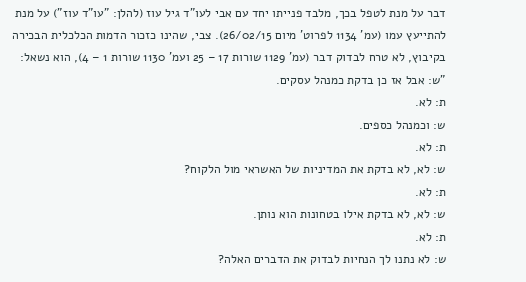דבר על מנת לטפל בכך, מלבד פנייתו יחד עם אבי לעו"ד גיל עוז (להלן: "עו"ד עוז") על מנת להתייעץ עמו (עמ' 1134 לפרוט' מיום 26/02/15). צבי, שהינו כזכור הדמות הכלכלית הבכירה בקיבוץ, לא טרח לבדוק דבר (עמ' 1129 שורות 17 – 25 ועמ' 1130 שורות 1 – 4), הוא נשאל:
"ש: אבל אז כן בדקת כמנהל עסקים.
ת: לא.
ש: וכמנהל כספים.
ת: לא.
ש: לא, לא בדקת את המדיניות של האשראי מול הלקוח?
ת: לא.
ש: לא, לא בדקת אילו בטחונות הוא נותן.
ת: לא.
ש: לא נתנו לך הנחיות לבדוק את הדברים האלה?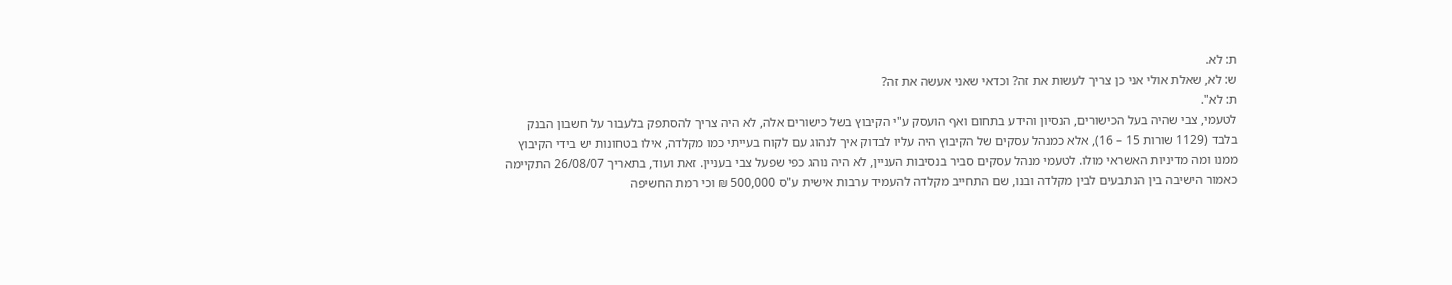ת: לא.
ש: לא, שאלת אולי אני כן צריך לעשות את זה? וכדאי שאני אעשה את זה?
ת: לא".
לטעמי, צבי שהיה בעל הכישורים, הנסיון והידע בתחום ואף הועסק ע"י הקיבוץ בשל כישורים אלה, לא היה צריך להסתפק בלעבור על חשבון הבנק בלבד (1129 שורות 15 – 16), אלא כמנהל עסקים של הקיבוץ היה עליו לבדוק איך לנהוג עם לקוח בעייתי כמו מקלדה, אילו בטחונות יש בידי הקיבוץ ממנו ומה מדיניות האשראי מולו. לטעמי מנהל עסקים סביר בנסיבות העניין, לא היה נוהג כפי שפעל צבי בעניין. זאת ועוד, בתאריך 26/08/07 התקיימה כאמור הישיבה בין הנתבעים לבין מקלדה ובנו, שם התחייב מקלדה להעמיד ערבות אישית ע"ס 500,000 ₪ וכי רמת החשיפה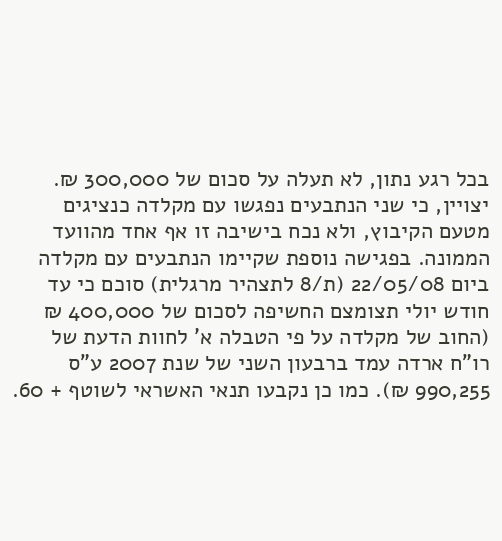בכל רגע נתון, לא תעלה על סכום של 300,000 ₪. יצויין, כי שני הנתבעים נפגשו עם מקלדה כנציגים מטעם הקיבוץ, ולא נכח בישיבה זו אף אחד מהוועד הממונה. בפגישה נוספת שקיימו הנתבעים עם מקלדה ביום 22/05/08 (ת/8 לתצהיר מרגלית) סוכם כי עד חודש יולי תצומצם החשיפה לסכום של 400,000 ₪ (החוב של מקלדה על פי הטבלה א' לחוות הדעת של רו"ח ארדה עמד ברבעון השני של שנת 2007 ע"ס 990,255 ₪). כמו כן נקבעו תנאי האשראי לשוטף + 60.